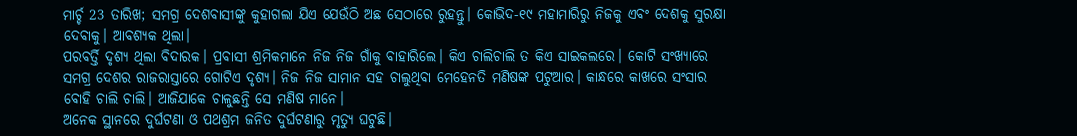ମାର୍ଚ୍ଚ 23 ତାରିଖ; ସମଗ୍ର ଦେଶବାସୀଙ୍କୁ କୁହାଗଲା ଯିଏ ଯେଉଁଠି ଅଛ ସେଠାରେ ରୁହନ୍ତୁ। କୋଭିଦ-୧୯ ମହାମାରିରୁ ନିଜକୁ ଏବଂ ଦେଶକୁ ସୁରକ୍ଷା ଦେବାକୁ। ଆବଶ୍ୟକ ଥିଲା।
ପରବର୍ତ୍ତି ଦୃଶ୍ୟ ଥିଲା ବିଦାରକ। ପ୍ରବାସୀ ଶ୍ରମିକମାନେ ନିଜ ନିଜ ଗାଁକୁ ବାହାରିଲେ। କିଏ ଚାଲିଚାଲି ତ କିଏ ସାଇକଲରେ। କୋଟି ସଂଖ୍ୟାରେ ସମଗ୍ର ଦେଶର ରାଜରାସ୍ତାରେ ଗୋଟିଏ ଦୃଶ୍ୟ। ନିଜ ନିଜ ସାମାନ ସହ ଚାଲୁଥିବା ମେହେନତି ମଣିଷଙ୍କ ପଟୁଆର। କାନ୍ଧରେ କାଖରେ ସଂସାର ବୋହି ଚାଲି ଚାଲି। ଆଜିଯାକେ ଚାଳୁଛନ୍ତି ସେ ମଣିଷ ମାନେ।
ଅନେକ ସ୍ଥାନରେ ଦୁର୍ଘଟଣା ଓ ପଥଶ୍ରମ ଜନିତ ଦୁର୍ଘଟଣାରୁ ମୃତ୍ୟୁ ଘଟୁଛି।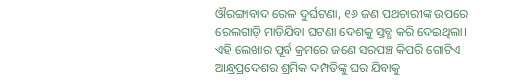ଔରଙ୍ଗାବାଦ ରେଳ ଦୁର୍ଘଟଣା, ୧୬ ଜଣ ପଥଚାରୀଙ୍କ ଉପରେ ରେଲଗାଡ଼ି ମାଡିଯିବା ଘଟଣା ଦେଶକୁ ସ୍ତବ୍ଧ କରି ଦେଇଥିଲା।
ଏହି ଲେଖାର ପୂର୍ବ କ୍ରମରେ ଜଣେ ସରପଞ୍ଚ କିପରି ଗୋଟିଏ ଆନ୍ଧ୍ରପ୍ରଦେଶର ଶ୍ରମିକ ଦମ୍ପତିଙ୍କୁ ଘର ଯିବାକୁ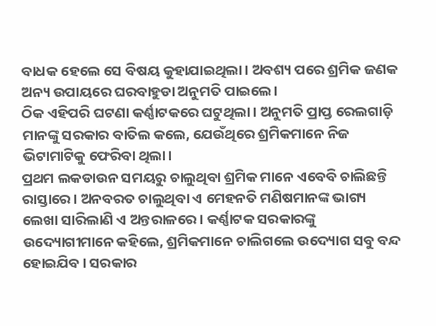ବାଧକ ହେଲେ ସେ ବିଷୟ କୁହାଯାଇଥିଲା। ଅବଶ୍ୟ ପରେ ଶ୍ରମିକ ଜଣକ ଅନ୍ୟ ଉପାୟରେ ଘରବାହୁଡା ଅନୁମତି ପାଇଲେ।
ଠିକ ଏହିପରି ଘଟଣା କର୍ଣ୍ଣାଟକରେ ଘଟୁଥିଲା। ଅନୁମତି ପ୍ରାପ୍ତ ରେଲଗାଡ଼ି ମାନଙ୍କୁ ସରକାର ବାତିଲ କଲେ, ଯେଉଁଥିରେ ଶ୍ରମିକମାନେ ନିଜ ଭିଟାମାଟିକୁ ଫେରିବା ଥିଲା।
ପ୍ରଥମ ଲକଡାଉନ ସମୟରୁ ଚାଲୁଥିବା ଶ୍ରମିକ ମାନେ ଏବେବି ଚାଲିଛନ୍ତି ରାସ୍ତାରେ। ଅନବରତ ଚାଲୁଥିବା ଏ ମେହନତି ମଣିଷମାନଙ୍କ ଭାଗ୍ୟ ଲେଖା ସାରିଲାଣି ଏ ଅନ୍ତରାଳରେ। କର୍ଣ୍ଣାଟକ ସରକାରଙ୍କୁ ଉଦ୍ୟୋଗୀମାନେ କହିଲେ, ଶ୍ରମିକମାନେ ଚାଲିଗଲେ ଉଦ୍ୟୋଗ ସବୁ ବନ୍ଦ ହୋଇଯିବ। ସରକାର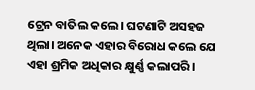ଟ୍ରେନ ବାତିଲ କଲେ। ଘଟଣାଟି ଅସହଜ ଥିଲା। ଅନେକ ଏହାର ବିରୋଧ କଲେ ଯେ ଏହା ଶ୍ରମିକ ଅଧିକାର କ୍ଷୁର୍ଣ୍ଣ କଲାପରି।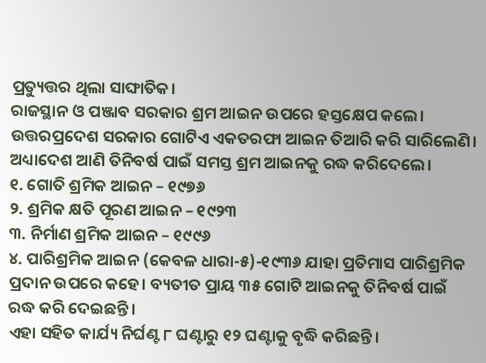ପ୍ରତ୍ୟୁତ୍ତର ଥିଲା ସାଙ୍ଘାତିକ।
ରାଜସ୍ଥାନ ଓ ପଞ୍ଜାବ ସରକାର ଶ୍ରମ ଆଇନ ଉପରେ ହସ୍ତକ୍ଷେପ କଲେ। ଉତ୍ତରପ୍ରଦେଶ ସରକାର ଗୋଟିଏ ଏକତରଫା ଆଇନ ତିଆରି କରି ସାରିଲେଣି। ଅଧ୍ୟାଦେଶ ଆଣି ତିନିବର୍ଷ ପାଇଁ ସମସ୍ତ ଶ୍ରମ ଆଇନକୁ ରଦ୍ଧ କରିଦେଲେ।
୧. ଗୋତି ଶ୍ରମିକ ଆଇନ – ୧୯୭୬
୨. ଶ୍ରମିକ କ୍ଷତି ପୂରଣ ଆଇନ – ୧୯୨୩
୩. ନିର୍ମାଣ ଶ୍ରମିକ ଆଇନ – ୧୯୯୬
୪. ପାରିଶ୍ରମିକ ଆଇନ (କେବଳ ଧାରା-୫)-୧୯୩୬ ଯାହା ପ୍ରତିମାସ ପାରିଶ୍ରମିକ ପ୍ରଦାନ ଉପରେ କହେ। ବ୍ୟତୀତ ପ୍ରାୟ ୩୫ ଗୋଟି ଆଇନକୁ ତିନିବର୍ଷ ପାଇଁ ରଦ୍ଧ କରି ଦେଇଛନ୍ତି।
ଏହା ସହିତ କାର୍ଯ୍ୟ ନିର୍ଘଣ୍ଟ ୮ ଘଣ୍ଟାରୁ ୧୨ ଘଣ୍ଟାକୁ ବୃଦ୍ଧି କରିଛନ୍ତି।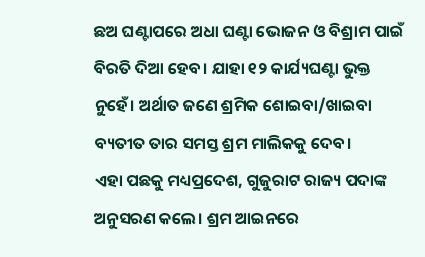ଛଅ ଘଣ୍ଟାପରେ ଅଧା ଘଣ୍ଟା ଭୋଜନ ଓ ବିଶ୍ରାମ ପାଇଁ ବିରତି ଦିଆ ହେବ। ଯାହା ୧୨ କାର୍ଯ୍ୟଘଣ୍ଟା ଭୁକ୍ତ ନୁହେଁ। ଅର୍ଥାତ ଜଣେ ଶ୍ରମିକ ଶୋଇବା/ଖାଇବା ବ୍ୟତୀତ ତାର ସମସ୍ତ ଶ୍ରମ ମାଲିକକୁ ଦେବ।
ଏହା ପଛକୁ ମଧ୍ୟପ୍ରଦେଶ, ଗୁଜୁରାଟ ରାଜ୍ୟ ପଦାଙ୍କ ଅନୁସରଣ କଲେ। ଶ୍ରମ ଆଇନରେ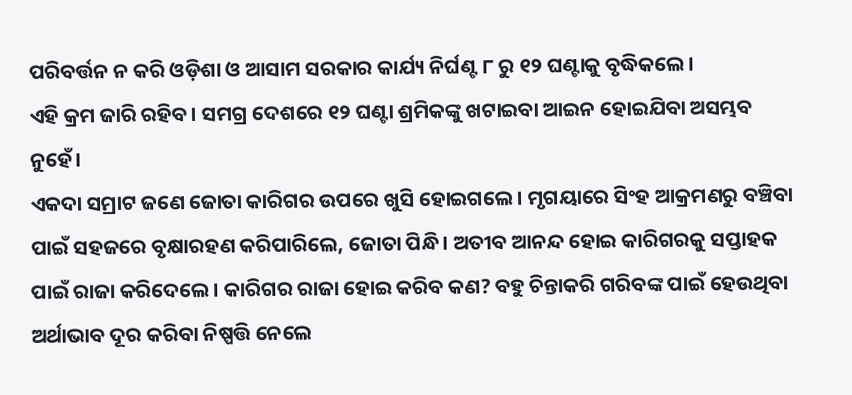ପରିବର୍ତ୍ତନ ନ କରି ଓଡ଼ିଶା ଓ ଆସାମ ସରକାର କାର୍ଯ୍ୟ ନିର୍ଘଣ୍ଟ ୮ ରୁ ୧୨ ଘଣ୍ଟାକୁ ବୃଦ୍ଧିକଲେ।
ଏହି କ୍ରମ ଜାରି ରହିବ। ସମଗ୍ର ଦେଶରେ ୧୨ ଘଣ୍ଟା ଶ୍ରମିକଙ୍କୁ ଖଟାଇବା ଆଇନ ହୋଇଯିବା ଅସମ୍ଭବ ନୁହେଁ।
ଏକଦା ସମ୍ରାଟ ଜଣେ ଜୋତା କାରିଗର ଉପରେ ଖୁସି ହୋଇଗଲେ। ମୃଗୟାରେ ସିଂହ ଆକ୍ରମଣରୁ ବଞ୍ଚିବା ପାଇଁ ସହଜରେ ବୃକ୍ଷାରହଣ କରିପାରିଲେ, ଜୋତା ପିନ୍ଧି। ଅତୀବ ଆନନ୍ଦ ହୋଇ କାରିଗରକୁ ସପ୍ତାହକ ପାଇଁ ରାଜା କରିଦେଲେ। କାରିଗର ରାଜା ହୋଇ କରିବ କଣ? ବହୁ ଚିନ୍ତାକରି ଗରିବଙ୍କ ପାଇଁ ହେଉଥିବା ଅର୍ଥାଭାବ ଦୂର କରିବା ନିଷ୍ପତ୍ତି ନେଲେ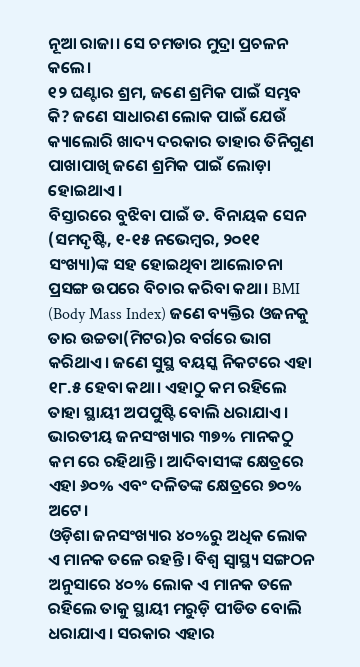ନୂଆ ରାଜା। ସେ ଚମଡାର ମୁଦ୍ରା ପ୍ରଚଳନ କଲେ।
୧୨ ଘଣ୍ଟାର ଶ୍ରମ, ଜଣେ ଶ୍ରମିକ ପାଇଁ ସମ୍ଭବ କି? ଜଣେ ସାଧାରଣ ଲୋକ ପାଇଁ ଯେଉଁ କ୍ୟାଲୋରି ଖାଦ୍ୟ ଦରକାର ତାହାର ତିନିଗୁଣ ପାଖାପାଖି ଜଣେ ଶ୍ରମିକ ପାଇଁ ଲୋଡ଼ା ହୋଇଥାଏ।
ବିସ୍ତାରରେ ବୁଝିବା ପାଇଁ ଡ. ବିନାୟକ ସେନ (ସମଦୃଷ୍ଟି, ୧-୧୫ ନଭେମ୍ବର, ୨୦୧୧ ସଂଖ୍ୟା)ଙ୍କ ସହ ହୋଇଥିବା ଆଲୋଚନା ପ୍ରସଙ୍ଗ ଉପରେ ବିଚାର କରିବା କଥା। BMI (Body Mass Index) ଜଣେ ବ୍ୟକ୍ତିର ଓଜନକୁ ତାର ଉଚ୍ଚତା(ମିଟର)ର ବର୍ଗରେ ଭାଗ କରିଥାଏ। ଜଣେ ସୁସ୍ଥ ବୟସ୍କ ନିକଟରେ ଏହା ୧୮.୫ ହେବା କଥା। ଏହାଠୁ କମ ରହିଲେ ତାହା ସ୍ଥାୟୀ ଅପପୁଷ୍ଟି ବୋଲି ଧରାଯାଏ। ଭାରତୀୟ ଜନସଂଖ୍ୟାର ୩୭% ମାନକଠୁ କମ ରେ ରହିଥାନ୍ତି। ଆଦିବାସୀଙ୍କ କ୍ଷେତ୍ରରେ ଏହା ୬୦% ଏବଂ ଦଳିତଙ୍କ କ୍ଷେତ୍ରରେ ୭୦% ଅଟେ।
ଓଡ଼ିଶା ଜନସଂଖ୍ୟାର ୪୦%ରୁ ଅଧିକ ଲୋକ ଏ ମାନକ ତଳେ ରହନ୍ତି। ବିଶ୍ୱ ସ୍ୱାସ୍ଥ୍ୟ ସଙ୍ଗଠନ ଅନୁସାରେ ୪୦% ଲୋକ ଏ ମାନକ ତଳେ ରହିଲେ ତାକୁ ସ୍ଥାୟୀ ମରୁଡ଼ି ପୀଡିତ ବୋଲି ଧରାଯାଏ। ସରକାର ଏହାର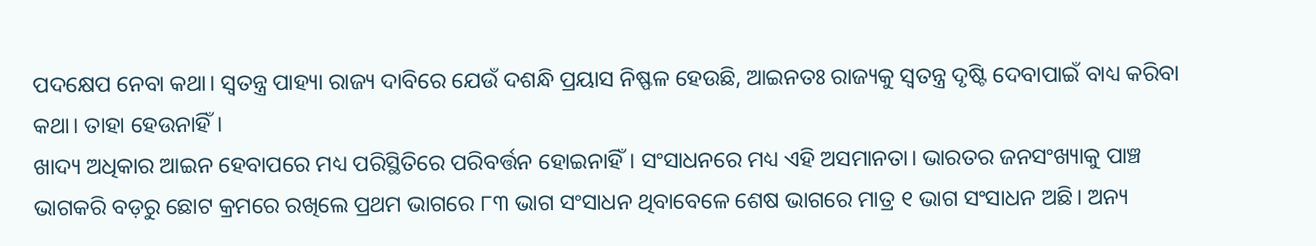ପଦକ୍ଷେପ ନେବା କଥା। ସ୍ୱତନ୍ତ୍ର ପାହ୍ୟା ରାଜ୍ୟ ଦାବିରେ ଯେଉଁ ଦଶନ୍ଧି ପ୍ରୟାସ ନିଷ୍ଫଳ ହେଉଛି, ଆଇନତଃ ରାଜ୍ୟକୁ ସ୍ୱତନ୍ତ୍ର ଦୃଷ୍ଟି ଦେବାପାଇଁ ବାଧ୍ୟ କରିବା କଥା। ତାହା ହେଉନାହିଁ।
ଖାଦ୍ୟ ଅଧିକାର ଆଇନ ହେବାପରେ ମଧ୍ୟ ପରିସ୍ଥିତିରେ ପରିବର୍ତ୍ତନ ହୋଇନାହିଁ। ସଂସାଧନରେ ମଧ୍ୟ ଏହି ଅସମାନତା। ଭାରତର ଜନସଂଖ୍ୟାକୁ ପାଞ୍ଚ ଭାଗକରି ବଡ଼ରୁ ଛୋଟ କ୍ରମରେ ରଖିଲେ ପ୍ରଥମ ଭାଗରେ ୮୩ ଭାଗ ସଂସାଧନ ଥିବାବେଳେ ଶେଷ ଭାଗରେ ମାତ୍ର ୧ ଭାଗ ସଂସାଧନ ଅଛି। ଅନ୍ୟ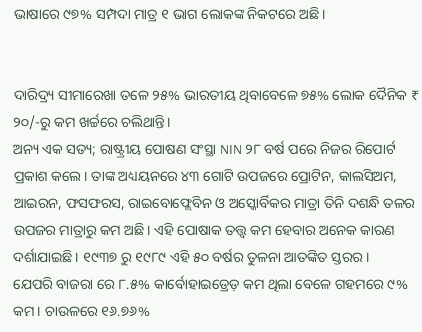ଭାଷାରେ ୯୭% ସମ୍ପଦା ମାତ୍ର ୧ ଭାଗ ଲୋକଙ୍କ ନିକଟରେ ଅଛି।


ଦାରିଦ୍ର୍ୟ ସୀମାରେଖା ତଳେ ୨୫% ଭାରତୀୟ ଥିବାବେଳେ ୭୫% ଲୋକ ଦୈନିକ ₹ ୨୦/-ରୁ କମ ଖର୍ଚ୍ଚରେ ଚଲିଥାନ୍ତି।
ଅନ୍ୟ ଏକ ସତ୍ୟ; ରାଷ୍ଟ୍ରୀୟ ପୋଷଣ ସଂସ୍ଥା NIN ୨୮ ବର୍ଷ ପରେ ନିଜର ରିପୋର୍ଟ ପ୍ରକାଶ କଲେ। ତାଙ୍କ ଅଧ୍ୟୟନରେ ୪୩ ଗୋଟି ଉପଜରେ ପ୍ରୋଟିନ, କାଲସିଅମ, ଆଇରନ, ଫସଫରସ, ରାଇବୋଫ୍ଲେବିନ ଓ ଅସ୍କୋର୍ବିକର ମାତ୍ରା ତିନି ଦଶନ୍ଧି ତଳର ଉପଜର ମାତ୍ରାରୁ କମ ଅଛି। ଏହି ପୋଷାକ ତତ୍ତ୍ୱ କମ ହେବାର ଅନେକ କାରଣ ଦର୍ଶାଯାଇଛି। ୧୯୩୭ ରୁ ୧୯୮୯ ଏହି ୫୦ ବର୍ଷର ତୁଳନା ଆତଙ୍କିତ ସ୍ତରର।
ଯେପରି ବାଜରା ରେ ୮.୫% କାର୍ବୋହାଇଡ୍ରେଡ଼ କମ ଥିଲା ବେଳେ ଗହମରେ ୯% କମ। ଚାଉଳରେ ୧୬.୭୬%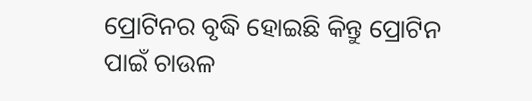ପ୍ରୋଟିନର ବୃଦ୍ଧି ହୋଇଛି କିନ୍ତୁ ପ୍ରୋଟିନ ପାଇଁ ଚାଉଳ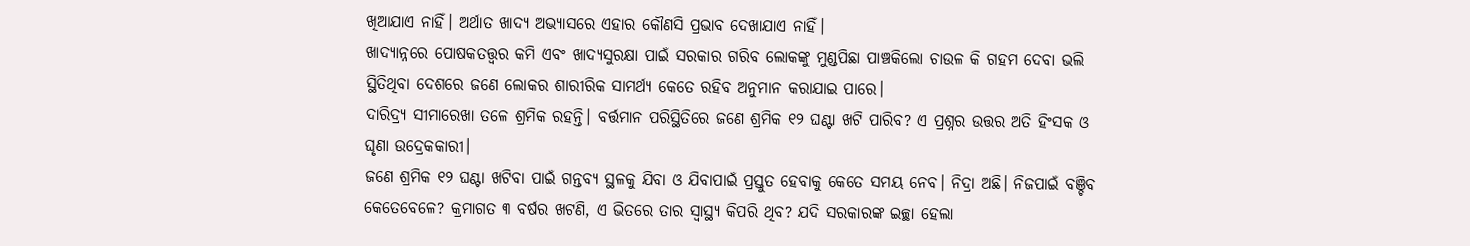ଖିଆଯାଏ ନାହିଁ। ଅର୍ଥାତ ଖାଦ୍ୟ ଅଭ୍ୟାସରେ ଏହାର କୌଣସି ପ୍ରଭାବ ଦେଖାଯାଏ ନାହିଁ।
ଖାଦ୍ୟାନ୍ନରେ ପୋଷକତତ୍ତ୍ୱର କମି ଏବଂ ଖାଦ୍ୟସୁରକ୍ଷା ପାଇଁ ସରକାର ଗରିବ ଲୋକଙ୍କୁ ମୁଣ୍ଡପିଛା ପାଞ୍ଚକିଲୋ ଚାଉଳ କି ଗହମ ଦେବା ଭଲି ସ୍ଥିତିଥିବା ଦେଶରେ ଜଣେ ଲୋକର ଶାରୀରିକ ସାମର୍ଥ୍ୟ କେତେ ରହିବ ଅନୁମାନ କରାଯାଇ ପାରେ।
ଦାରିଦ୍ର୍ୟ ସୀମାରେଖା ତଳେ ଶ୍ରମିକ ରହନ୍ତି। ବର୍ତ୍ତମାନ ପରିସ୍ଥିତିରେ ଜଣେ ଶ୍ରମିକ ୧୨ ଘଣ୍ଟା ଖଟି ପାରିବ? ଏ ପ୍ରଶ୍ନର ଉତ୍ତର ଅତି ହିଂସକ ଓ ଘୃଣା ଉଦ୍ରେକକାରୀ।
ଜଣେ ଶ୍ରମିକ ୧୨ ଘଣ୍ଟା ଖଟିବା ପାଇଁ ଗନ୍ତବ୍ୟ ସ୍ଥଳକୁ ଯିବା ଓ ଯିବାପାଇଁ ପ୍ରସ୍ତୁତ ହେବାକୁ କେତେ ସମୟ ନେବ। ନିଦ୍ରା ଅଛି। ନିଜପାଇଁ ବଞ୍ଚିବ କେତେବେଳେ? କ୍ରମାଗତ ୩ ବର୍ଷର ଖଟଣି, ଏ ଭିତରେ ତାର ସ୍ୱାସ୍ଥ୍ୟ କିପରି ଥିବ? ଯଦି ସରକାରଙ୍କ ଇଚ୍ଛା ହେଲା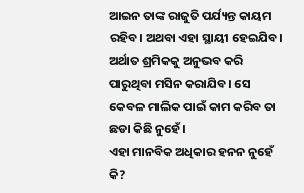ଆଇନ ତାଙ୍କ ରାଜୁତି ପର୍ଯ୍ୟନ୍ତ କାୟମ ରହିବ। ଅଥବା ଏହା ସ୍ଥାୟୀ ହେଇଯିବ। ଅର୍ଥାତ ଶ୍ରମିକକୁ ଅନୁଭବ କରି ପାରୁଥିବା ମସିନ କରାଯିବ। ସେ କେବଳ ମାଲିକ ପାଇଁ କାମ କରିବ ତା ଛଡା କିଛି ନୁହେଁ।
ଏହା ମାନବିକ ଅଧିକାର ହନନ ନୁହେଁ କି?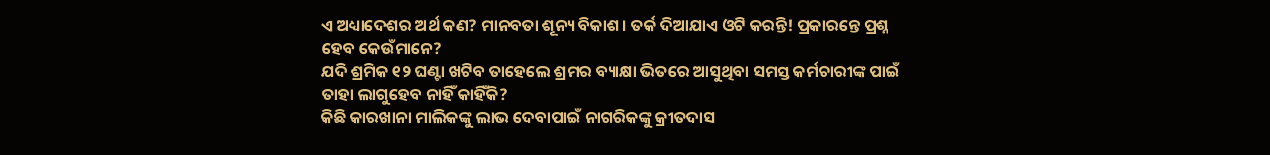ଏ ଅଧ୍ୟାଦେଶର ଅର୍ଥ କଣ? ମାନବତା ଶୂନ୍ୟ ବିକାଶ। ତର୍କ ଦିଆଯାଏ ଓଟି କରନ୍ତି! ପ୍ରକାରନ୍ତେ ପ୍ରଶ୍ନ ହେବ କେଉଁମାନେ?
ଯଦି ଶ୍ରମିକ ୧୨ ଘଣ୍ଟା ଖଟିବ ତାହେଲେ ଶ୍ରମର ବ୍ୟାକ୍ଷା ଭିତରେ ଆସୁଥିବା ସମସ୍ତ କର୍ମଚାରୀଙ୍କ ପାଇଁ ତାହା ଲାଗୁହେବ ନାହିଁ କାହିଁକି?
କିଛି କାରଖାନା ମାଲିକଙ୍କୁ ଲାଭ ଦେବାପାଇଁ ନାଗରିକଙ୍କୁ କ୍ରୀତଦାସ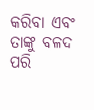କରିବା ଏବଂ ତାଙ୍କୁ ବଳଦ ପରି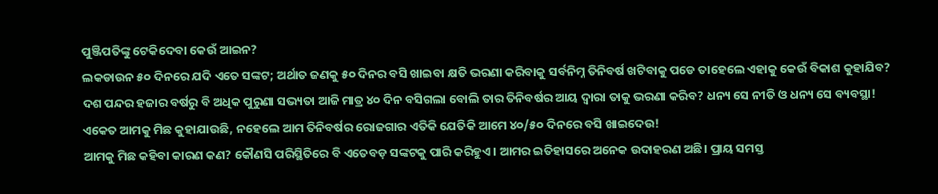ପୁଞ୍ଜିପତିଙ୍କୁ ଟେକିଦେବା କେଉଁ ଆଇନ?
ଲକଡାଉନ ୫୦ ଦିନରେ ଯଦି ଏତେ ସଙ୍କଟ; ଅର୍ଥାତ ଜଣକୁ ୫୦ ଦିନର ବସି ଖାଇବା କ୍ଷତି ଭରଣା କରିବାକୁ ସର୍ବନିମ୍ନ ତିନିବର୍ଷ ଖଟିବାକୁ ପଡେ ତାହେଲେ ଏହାକୁ କେଉଁ ବିକାଶ କୁହାଯିବ?
ଦଶ ପନ୍ଦର ହଜାର ବର୍ଷରୁ ବି ଅଧିକ ପୁରୁଣା ସଭ୍ୟତା ଆଜି ମାତ୍ର ୪୦ ଦିନ ବସିଗଲା ବୋଲି ତାର ତିନିବର୍ଷର ଆୟ ଦ୍ୱାରା ତାକୁ ଭରଣା କରିବ? ଧନ୍ୟ ସେ ନୀତି ଓ ଧନ୍ୟ ସେ ବ୍ୟବସ୍ଥା!
ଏକେତ ଆମକୁ ମିଛ କୁହାଯାଉଛି, ନହେଲେ ଆମ ତିନିବର୍ଷର ରୋଜଗାର ଏତିକି ଯେତିକି ଆମେ ୪୦/୫୦ ଦିନରେ ବସି ଖାଇଦେଉ!
ଆମକୁ ମିଛ କହିବା କାରଣ କଣ? କୌଣସି ପରିସ୍ଥିତିରେ ବି ଏତେବଡ଼ ସଙ୍କଟକୁ ପାରି କରିହୁଏ। ଆମର ଇତିହାସରେ ଅନେକ ଉଦାହରଣ ଅଛି। ପ୍ରାୟ ସମସ୍ତ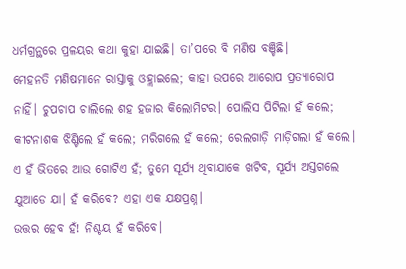ଧର୍ମଗ୍ରନ୍ଥରେ ପ୍ରଳୟର କଥା କୁହା ଯାଇଛି। ତା’ପରେ ବି ମଣିଷ ବଞ୍ଚିଛି।
ମେହନତି ମଣିଷମାନେ ରାସ୍ତାକୁ ଓହ୍ଲାଇଲେ; କାହା ଉପରେ ଆରୋପ ପ୍ରତ୍ୟାରୋପ ନାହିଁ। ଚୁପଚାପ ଚାଲିଲେ ଶହ ହଜାର କିଲୋମିଟର। ପୋଲିସ ପିଟିଲା ହଁ କଲେ; କୀଟନାଶକ ଝିଣ୍ଟିଲେ ହଁ କଲେ; ମରିଗଲେ ହଁ କଲେ; ରେଲଗାଡ଼ି ମାଡ଼ିଗଲା ହଁ କଲେ। ଏ ହଁ ଭିତରେ ଆଉ ଗୋଟିଏ ହଁ; ତୁମେ ସୂର୍ଯ୍ୟ ଥିବାଯାକେ ଖଟିବ, ସୂର୍ଯ୍ୟ ଅସ୍ତଗଲେ ଯୁଆଡେ ଯା। ହଁ କରିବେ? ଏହା ଏକ ଯକ୍ଷପ୍ରଶ୍ନ।
ଉତ୍ତର ହେବ ହଁ! ନିଶ୍ଚୟ ହଁ କରିବେ।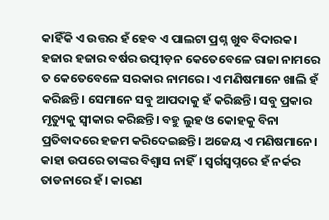କାହିଁକି ଏ ଉତ୍ତର ହଁ ହେବ ଏ ପାଲଟା ପ୍ରଶ୍ନ ଖୁବ ବିଦାରକ। ହଜାର ହଜାର ବର୍ଷର ଉତ୍ପୀଡ଼ନ କେତେବେଳେ ରାଜା ନାମରେ ତ କେତେବେଳେ ସରକାର ନାମରେ। ଏ ମଣିଷମାନେ ଖାଲି ହଁ କରିଛନ୍ତି। ସେମାନେ ସବୁ ଆପଦାକୁ ହଁ କରିଛନ୍ତି। ସବୁ ପ୍ରକାର ମୃତ୍ୟୁକୁ ସ୍ୱୀକାର କରିଛନ୍ତି। ବହୁ ଲୁହ ଓ କୋହକୁ ବିନା ପ୍ରତିବାଦରେ ହଜମ କରିଦେଇଛନ୍ତି। ଅଜେୟ ଏ ମଣିଷମାନେ। କାହା ଉପରେ ତାଙ୍କର ବିଶ୍ୱାସ ନାହିଁ। ସ୍ୱର୍ଗସ୍ୱପ୍ନରେ ହଁ ନର୍କର ତାଡନାରେ ହଁ। କାରଣ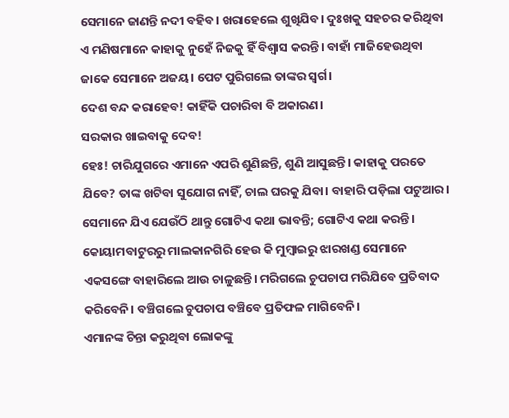ସେମାନେ ଜାଣନ୍ତି ନଦୀ ବହିବ। ଖରାହେଲେ ଶୁଖିଯିବ। ଦୁଃଖକୁ ସହଚର କରିଥିବା ଏ ମଣିଷମାନେ କାହାକୁ ନୁହେଁ ନିଜକୁ ହିଁ ବିଶ୍ୱାସ କରନ୍ତି। ବାହାଁ ମାଜିହେଉଥିବା ଜାକେ ସେମାନେ ଅଜୟ। ପେଟ ପୁରିଗଲେ ତାଙ୍କର ସ୍ୱର୍ଗ।
ଦେଶ ବନ୍ଦ କରାହେବ! କାହିଁକି ପଚାରିବା ବି ଅକାରଣ।
ସରକାର ଖାଇବାକୁ ଦେବ!
ହେଃ! ଚାରିଯୁଗରେ ଏମାନେ ଏପରି ଶୁଣିଛନ୍ତି, ଶୁଣି ଆସୁଛନ୍ତି। କାହାକୁ ପରତେ ଯିବେ? ତାଙ୍କ ଖଟିବା ସୁଯୋଗ ନାହିଁ, ଚାଲ ଘରକୁ ଯିବା। ବାହାରି ପଡ଼ିଲା ପଟୁଆର। ସେମାନେ ଯିଏ ଯେଉଁଠି ଥାନ୍ତୁ ଗୋଟିଏ କଥା ଭାବନ୍ତି; ଗୋଟିଏ କଥା କରନ୍ତି। କୋୟାମବାଟୁରରୁ ମାଲକାନଗିରି ହେଉ କି ମୁମ୍ବାଇରୁ ଝାରଖଣ୍ଡ ସେମାନେ ଏକସଙ୍ଗେ ବାହାରିଲେ ଆଉ ଚାଳୁଛନ୍ତି। ମରିଗଲେ ଚୁପଚାପ ମରିଯିବେ ପ୍ରତିବାଦ କରିବେନି। ବଞ୍ଚିଗଲେ ଚୁପଚାପ ବଞ୍ଚିବେ ପ୍ରତିଫଳ ମାଗିବେନି।
ଏମାନଙ୍କ ଚିନ୍ତା କରୁଥିବା ଲୋକଙ୍କୁ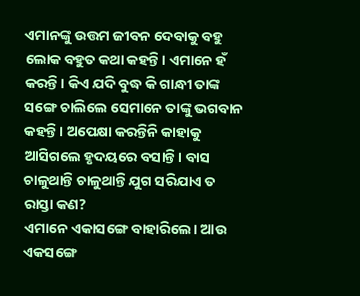ଏମାନଙ୍କୁ ଉତ୍ତମ ଜୀବନ ଦେବାକୁ ବହୁ ଲୋକ ବହୁତ କଥା କହନ୍ତି। ଏମାନେ ହଁ କରନ୍ତି। କିଏ ଯଦି ବୁଦ୍ଧ କି ଗାନ୍ଧୀ ତାଙ୍କ ସଙ୍ଗେ ଚାଲିଲେ ସେମାନେ ତାଙ୍କୁ ଭଗବାନ କହନ୍ତି। ଅପେକ୍ଷା କରନ୍ତିନି କାହାକୁ ଆସିଗଲେ ହୃଦୟରେ ବସାନ୍ତି। ବାସ ଚାଳୁଥାନ୍ତି ଚାଳୁଥାନ୍ତି ଯୁଗ ସରିଯାଏ ତ ରାସ୍ତା କଣ?
ଏମାନେ ଏକାସଙ୍ଗେ ବାହାରିଲେ। ଆଉ ଏକସଙ୍ଗେ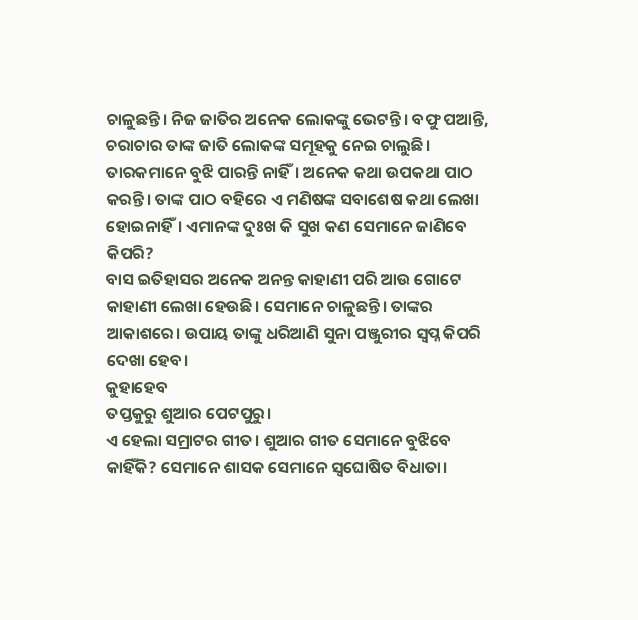ଚାଳୁଛନ୍ତି। ନିଜ ଜାତିର ଅନେକ ଲୋକଙ୍କୁ ଭେଟନ୍ତି। ବଫୁ ପଆନ୍ତି, ଚରାଚାର ତାଙ୍କ ଜାତି ଲୋକଙ୍କ ସମୂହକୁ ନେଇ ଚାଲୁଛି।
ତାରକମାନେ ବୁଝି ପାରନ୍ତି ନାହିଁ। ଅନେକ କଥା ଉପକଥା ପାଠ କରନ୍ତି। ତାଙ୍କ ପାଠ ବହିରେ ଏ ମଣିଷଙ୍କ ସବାଶେଷ କଥା ଲେଖା ହୋଇନାହିଁ। ଏମାନଙ୍କ ଦୁଃଖ କି ସୁଖ କଣ ସେମାନେ ଜାଣିବେ କିପରି?
ବାସ ଇତିହାସର ଅନେକ ଅନନ୍ତ କାହାଣୀ ପରି ଆଉ ଗୋଟେ କାହାଣୀ ଲେଖା ହେଉଛି। ସେମାନେ ଚାଳୁଛନ୍ତି। ତାଙ୍କର ଆକାଶରେ। ଉପାୟ ତାଙ୍କୁ ଧରିଆଣି ସୁନା ପଞ୍ଜୁରୀର ସ୍ୱପ୍ନ କିପରି ଦେଖା ହେବ।
କୁହାହେବ
ତପ୍ତକୁରୁ ଶୁଆର ପେଟପୁରୁ।
ଏ ହେଲା ସମ୍ରାଟର ଗୀତ। ଶୁଆର ଗୀତ ସେମାନେ ବୁଝିବେ କାହିଁକି? ସେମାନେ ଶାସକ ସେମାନେ ସ୍ବଘୋଷିତ ବିଧାତା।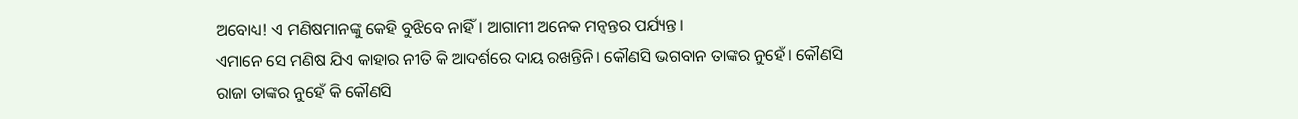ଅବୋଧ୍ୟ! ଏ ମଣିଷମାନଙ୍କୁ କେହି ବୁଝିବେ ନାହିଁ। ଆଗାମୀ ଅନେକ ମନ୍ବନ୍ତର ପର୍ଯ୍ୟନ୍ତ।
ଏମାନେ ସେ ମଣିଷ ଯିଏ କାହାର ନୀତି କି ଆଦର୍ଶରେ ଦାୟ ରଖନ୍ତିନି। କୌଣସି ଭଗବାନ ତାଙ୍କର ନୁହେଁ। କୌଣସି ରାଜା ତାଙ୍କର ନୁହେଁ କି କୌଣସି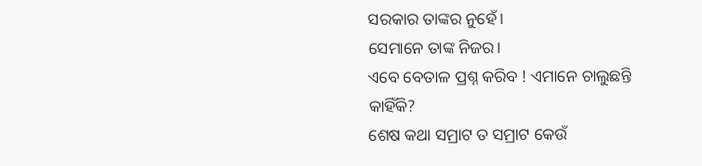ସରକାର ତାଙ୍କର ନୁହେଁ।
ସେମାନେ ତାଙ୍କ ନିଜର।
ଏବେ ବେତାଳ ପ୍ରଶ୍ନ କରିବ ! ଏମାନେ ଚାଲୁଛନ୍ତି କାହିଁକି?
ଶେଷ କଥା ସମ୍ରାଟ ତ ସମ୍ରାଟ କେଉଁ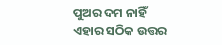ପୁଅର ଦମ ନାହିଁ ଏହାର ସଠିକ ଉତ୍ତର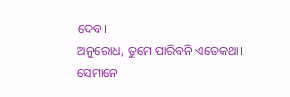ଦେବ।
ଅନୁରୋଧ, ତୁମେ ପାରିବନି ଏତେକଥା।
ସେମାନେ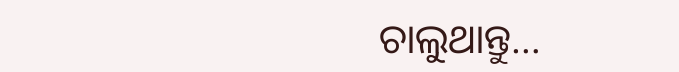ଚାଲୁଥାନ୍ତୁ…